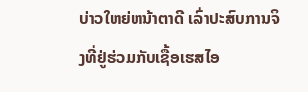ບ່າວໃຫຍ່ຫນ້າຕາດີ ເລົ່າປະສົບການຈິງທີ່ຢູ່ຮ່ວມກັບເຊື້ອເຮສໄອ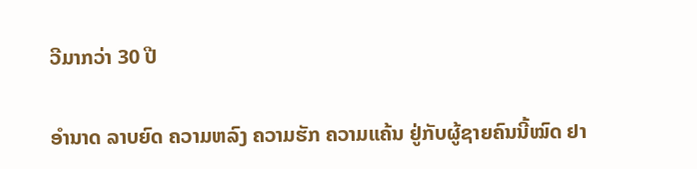ວີມາກວ່າ 30 ປີ

ອຳນາດ ລາບຍົດ ຄວາມຫລົງ ຄວາມຮັກ ຄວາມແຄ້ນ ຢູ່ກັບຜູ້ຊາຍຄົນນີ້ໝົດ ຢາ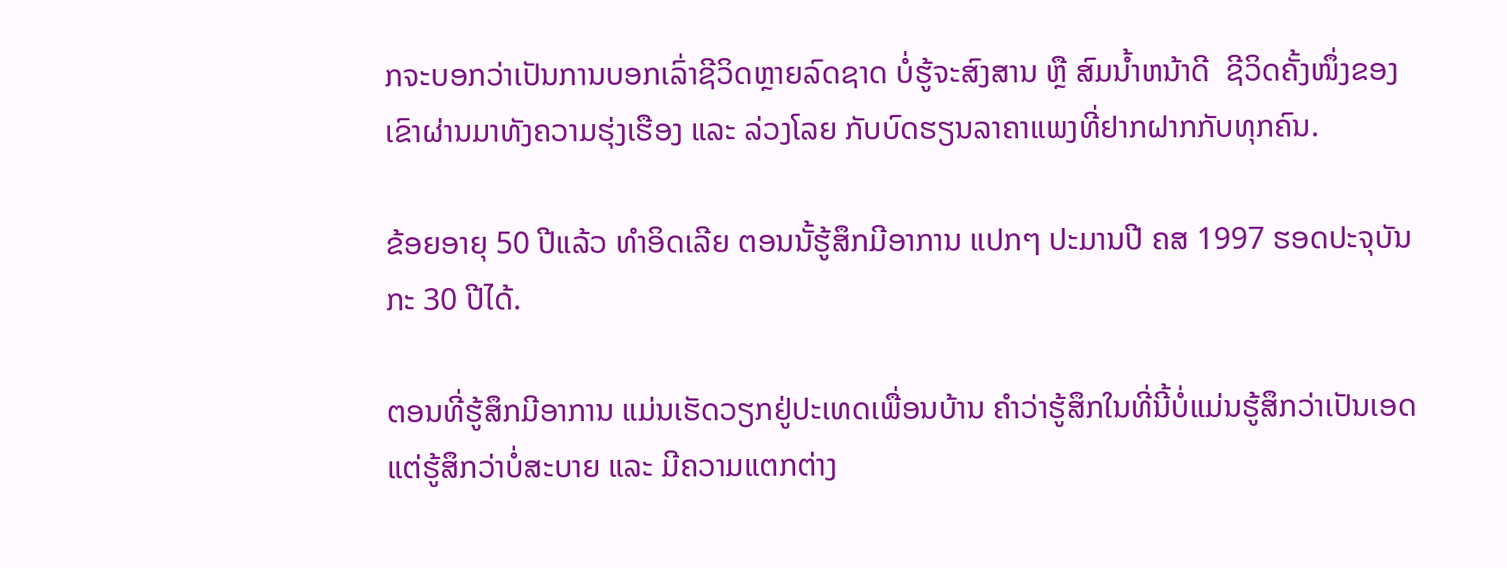ກຈະບອກວ່າເປັນການບອກເລົ່າຊີວິດຫຼາຍລົດຊາດ ບໍ່ຮູ້ຈະສົງສານ ຫຼື ສົມນ້ຳຫນ້າດີ  ຊີວິດຄັ້ງໜຶ່ງຂອງເຂົາຜ່ານມາທັງຄວາມຮຸ່ງເຮືອງ ແລະ ລ່ວງໂລຍ ກັບບົດຮຽນລາຄາແພງທີ່ຢາກຝາກກັບທຸກຄົນ.

ຂ້ອຍອາຍຸ 50 ປີແລ້ວ ທຳອິດເລີຍ ຕອນນັ້ຮູ້ສຶກມີອາການ ແປກໆ ປະມານປີ ຄສ 1997 ຮອດປະຈຸບັນກະ 30 ປີໄດ້.

ຕອນທີ່ຮູ້ສຶກມີອາການ ແມ່ນເຮັດວຽກຢູ່ປະເທດເພື່ອນບ້ານ ຄຳວ່າຮູ້ສຶກໃນທີ່ນີ້ບໍ່ແມ່ນຮູ້ສຶກວ່າເປັນເອດ ແຕ່ຮູ້ສຶກວ່າບໍ່ສະບາຍ ແລະ ມີຄວາມແຕກຕ່າງ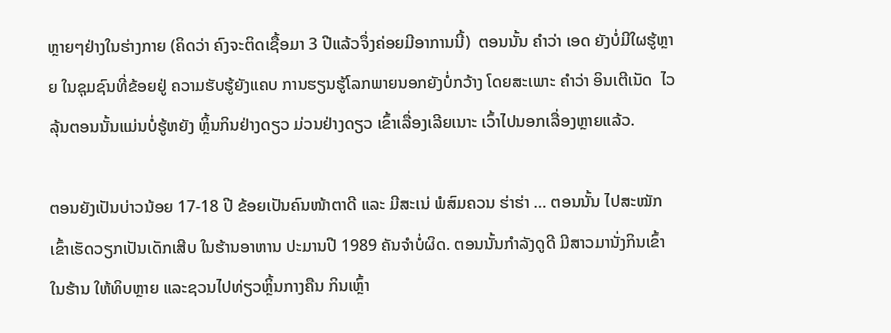ຫຼາຍໆຢ່າງໃນຮ່າງກາຍ (ຄິດວ່າ ຄົງຈະຕິດເຊື້ອມາ 3 ປີແລ້ວຈຶ່ງຄ່ອຍມີອາການນີ້)  ຕອນນັ້ນ ຄຳວ່າ ເອດ ຍັງບໍ່ມີໃຜຮູ້ຫຼາຍ ໃນຊຸມຊົນທີ່ຂ້ອຍຢູ່ ຄວາມຮັບຮູ້ຍັງແຄບ ການຮຽນຮູ້ໂລກພາຍນອກຍັງບໍ່ກວ້າງ ໂດຍສະເພາະ ຄຳວ່າ ອິນເຕີເນັດ  ໄວລຸ້ນຕອນນັ້ນແມ່ນບໍ່ຮູ້ຫຍັງ ຫຼິ້ນກິນຢ່າງດຽວ ມ່ວນຢ່າງດຽວ ເຂົ້າເລື່ອງເລີຍເນາະ ເວົ້າໄປນອກເລື່ອງຫຼາຍແລ້ວ.

ຕອນຍັງເປັນບ່າວນ້ອຍ 17-18 ປີ ຂ້ອຍເປັນຄົນໜ້າຕາດີ ແລະ ມີສະເນ່ ພໍສົມຄວນ ຮ່າຮ່າ … ຕອນນັ້ນ ໄປສະໝັກເຂົ້າເຮັດວຽກເປັນເດັກເສີບ ໃນຮ້ານອາຫານ ປະມານປີ 1989 ຄັນຈຳບໍ່ຜິດ. ຕອນນັ້ນກຳລັງດູດີ ມີສາວມານັ່ງກິນເຂົ້າໃນຮ້ານ ໃຫ້ທິບຫຼາຍ ແລະຊວນໄປທ່ຽວຫຼິ້ນກາງຄືນ ກິນເຫຼົ້າ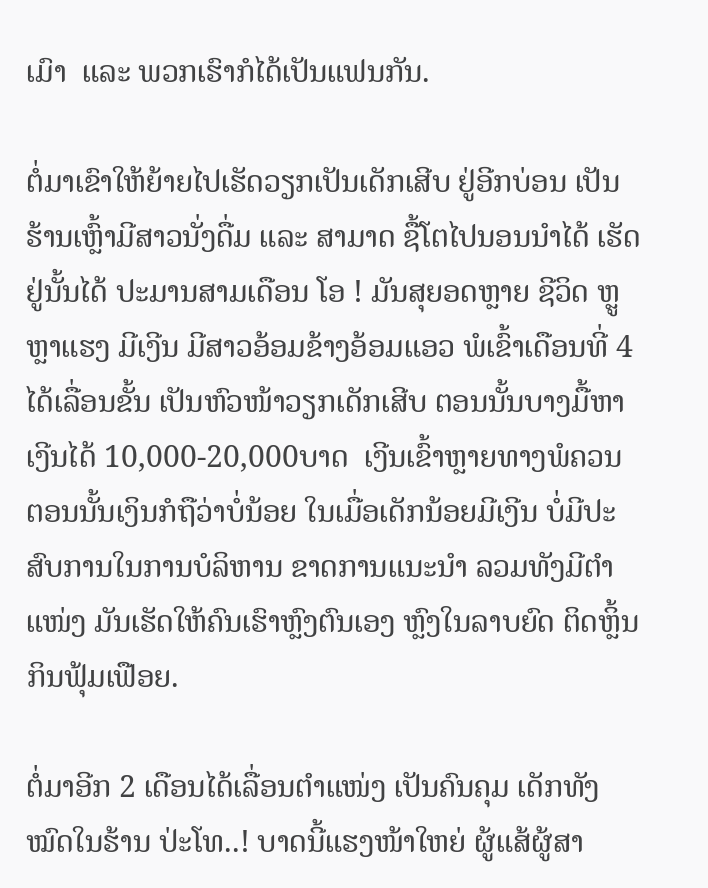ເມົາ  ແລະ ພວກເຮົາກໍໄດ້ເປັນແຟນກັນ.

ຕໍ່ມາເຂົາໃຫ້ຍ້າຍໄປເຮັດວຽກເປັນເດັກເສີບ ຢູ່ອີກບ່ອນ ເປັນຮ້ານເຫຼົ້າມີສາວນັ່ງດື່ມ ແລະ ສາມາດ ຊື້ໂຕໄປນອນນຳໄດ້ ເຮັດຢູ່ນັ້ນໄດ້ ປະມານສາມເດືອນ ໂອ ! ມັນສຸຍອດຫຼາຍ ຊີວິດ ຫຼູຫຼາແຮງ ມີເງີນ ມີສາວອ້ອມຂ້າງອ້ອມແອວ ພໍເຂົ້າເດືອນທີ່ 4 ໄດ້ເລື່ອນຂັ້ນ ເປັນຫົວໜ້າວຽກເດັກເສີບ ຕອນນັ້ນບາງມື້ຫາເງີນໄດ້ 10,000-20,000ບາດ  ເງີນເຂົ້າຫຼາຍທາງພໍຄວນ ຕອນນັ້ນເງິນກໍຖືວ່າບໍ່ນ້ອຍ ໃນເມື່ອເດັກນ້ອຍມີເງີນ ບໍ່ມີປະສົບການໃນການບໍລິຫານ ຂາດການແນະນຳ ລວມທັງມີຕຳແໜ່ງ ມັນເຮັດໃຫ້ຄົນເຮົາຫຼົງຕົນເອງ ຫຼົງໃນລາບຍົດ ຕິດຫຼິ້ນ ກິນຟຸ້ມເຟືອຍ.

ຕໍ່ມາອີກ 2 ເດືອນໄດ້ເລື່ອນຕຳແໜ່ງ ເປັນຄົນຄຸມ ເດັກທັງໝົດໃນຮ້ານ ປ່ະໂທ..! ບາດນີ້ແຮງໜ້າໃຫຍ່ ຜູ້ແສ້ຜູ້ສາ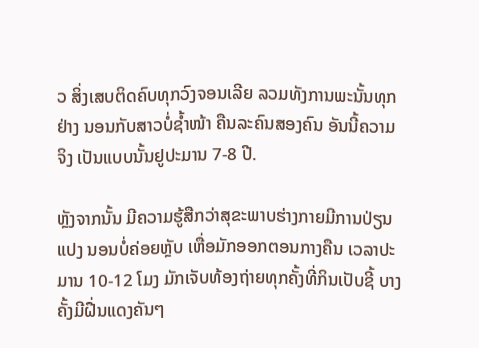ວ ສິ່ງເສບຕິດຄົບທຸກວົງຈອນເລີຍ ລວມທັງການພະນັ້ນທຸກຢ່າງ ນອນກັບສາວບໍ່ຊ້ຳໜ້າ ຄືນລະຄົນສອງຄົນ ອັນນີ້ຄວາມຈິງ ເປັນແບບນັ້ນຢູປະມານ 7-8 ປີ.

ຫຼັງຈາກນັ້ນ ມີຄວາມຮູ້ສືກວ່າສຸຂະພາບຮ່າງກາຍມີການປ່ຽນແປງ ນອນບໍ່ຄ່ອຍຫຼັບ ເຫື່ອມັກອອກຕອນກາງຄືນ ເວລາປະມານ 10-12 ໂມງ ມັກເຈັບທ້ອງຖ່າຍທຸກຄັ້ງທີ່ກິນເປັບຊີ້ ບາງຄັ້ງມີຝື່ນແດງຄັນໆ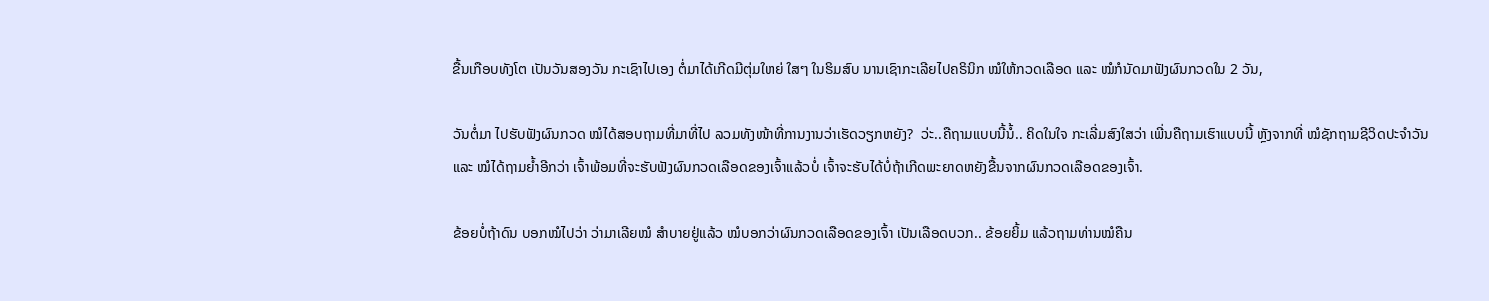ຂື້ນເກືອບທັງໂຕ ເປັນວັນສອງວັນ ກະເຊົາໄປເອງ ຕໍ່ມາໄດ້ເກີດມີຕຸ່ມໃຫຍ່ ໃສໆ ໃນຮິມສົບ ນານເຊົາກະເລີຍໄປຄຣິນິກ ໝໍໃຫ້ກວດເລືອດ ແລະ ໝໍກໍນັດມາຟັງຜົນກວດໃນ 2 ວັນ,

ວັນຕໍ່ມາ ໄປຮັບຟັງຜົນກວດ ໝໍໄດ້ສອບຖາມທີ່ມາທີ່ໄປ ລວມທັງໜ້າທີ່ການງານວ່າເຮັດວຽກຫຍັງ?  ວ່ະ..ຄືຖາມແບບນີ້ນໍ້.. ຄິດໃນໃຈ ກະເລີ່ມສົງໃສວ່າ ເພີ່ນຄືຖາມເຮົາແບບນີ້ ຫຼັງຈາກທີ່ ໝໍຊັກຖາມຊີວິດປະຈຳວັນ ແລະ ໝໍໄດ້ຖາມຍ້ຳອີກວ່າ ເຈົ້າພ້ອມທີ່ຈະຮັບຟັງຜົນກວດເລືອດຂອງເຈົ້າແລ້ວບໍ່ ເຈົ້າຈະຮັບໄດ້ບໍ່ຖ້າເກີດພະຍາດຫຍັງຂື້ນຈາກຜົນກວດເລືອດຂອງເຈົ້າ.

ຂ້ອຍບໍ່ຖ້າດົນ ບອກໝໍໄປວ່າ ວ່າມາເລີຍໝໍ ສຳບາຍຢູ່ແລ້ວ ໝໍບອກວ່າຜົນກວດເລືອດຂອງເຈົ້າ ເປັນເລືອດບວກ.. ຂ້ອຍຍິ້ມ ແລ້ວຖາມທ່ານໝໍຄືນ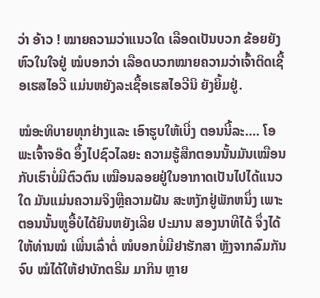ວ່າ ອ້າວ ! ໝາຍຄວາມວ່າແນວໃດ ເລືອດເປັນບວກ ຂ້ອຍຍັງຫົວໃນໃຈຢູ່ ໝໍບອກວ່າ ເລືອດບວກໝາຍຄວາມວ່າເຈົ້າຕິດເຊື້ອເຮສໄອວີ ແມ່ນຫຍັງລະເຊື້ອເຮສໄອວີນິ ຍັງຍິ້ມຢູ່.

ໝໍອະທິບາຍທຸກຢ່າງແລະ ເອົາຮູບໃຫ້ເບີ່ງ ຕອນນີ້ລະ…. ໂອພະເຈົ້າຈອ໊ດ ອຶ້ງໄປຊົວໄລຍະ ຄວາມຮູ້ສືກຕອນນັ້ນມັນເໝືອນກັບເຮົາບໍ່ມີຕົວຕົນ ເໝືອນລອຍຢູ່ໃນອາກາດເປັນໄປໄດ້ແນວໃດ ມັນແມ່ນຄວາມຈິງຫຼືຄວາມຝັນ ສະຫງັກຢູ່ພັກຫນຶ່ງ ເພາະຕອນນັ້ນຫູອື້ບໍໄດ້ຍິນຫຍັງເລີຍ ປະມານ ສອງນາທີໄດ້ ຈຶ່ງໄດ້ໃຫ້ທ່ານໝໍ ເພີ່ນເລົ່າຕໍ່ ໜໍບອກບໍ່ມີຢາຮັກສາ ຫຼັງຈາກລົມກັນຈົບ ໝໍໄດ້ໃຫ້ຢາບັກຕຣີມ ມາກິນ ຫຼາຍ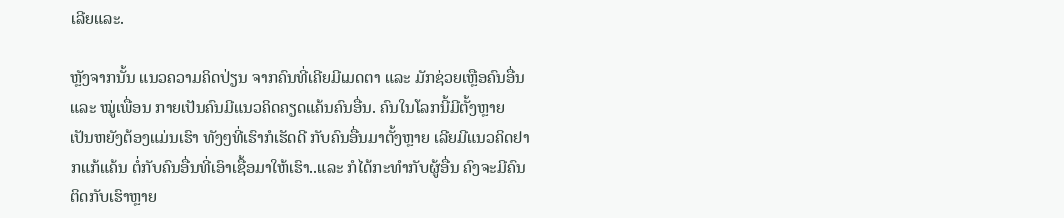ເລີຍແລະ.

ຫຼັງຈາກນັ້ນ ແນວຄວາມຄິດປ່ຽນ ຈາກຄົນທີ່ເຄີຍມີເມດຕາ ແລະ ມັກຊ່ວຍເຫຼືອຄົນອື່ນ ແລະ ໝູ່ເພື່ອນ ກາຍເປັນຄົນມີແນວຄິດຄຽດແຄ້ນຄົນອື່ນ. ຄົນໃນໂລກນີ້ມີຕັ້ງຫຼາຍ ເປັນຫຍັງຕ້ອງແມ່ນເຮົາ ທັງໆທີ່ເຮົາກໍເຮັດດີ ກັບຄົນອື່ນມາຕັ້ງຫຼາຍ ເລີຍມີແນວຄິດຢາກແກ້ແຄ້ນ ຕໍ່ກັບຄົນອື່ນທີ່ເອົາເຊື້ອມາໃຫ້ເຮົາ..ແລະ ກໍໄດ້ກະທຳກັບຜູ້ອື່ນ ຄົງຈະມີຄົນຕິດກັບເຮົາຫຼາຍ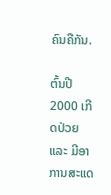ຄົນຄືກັນ.

ຕົ້ນປີ 2000 ເກີດປ່ວຍ ແລະ ມີອາການສະແດ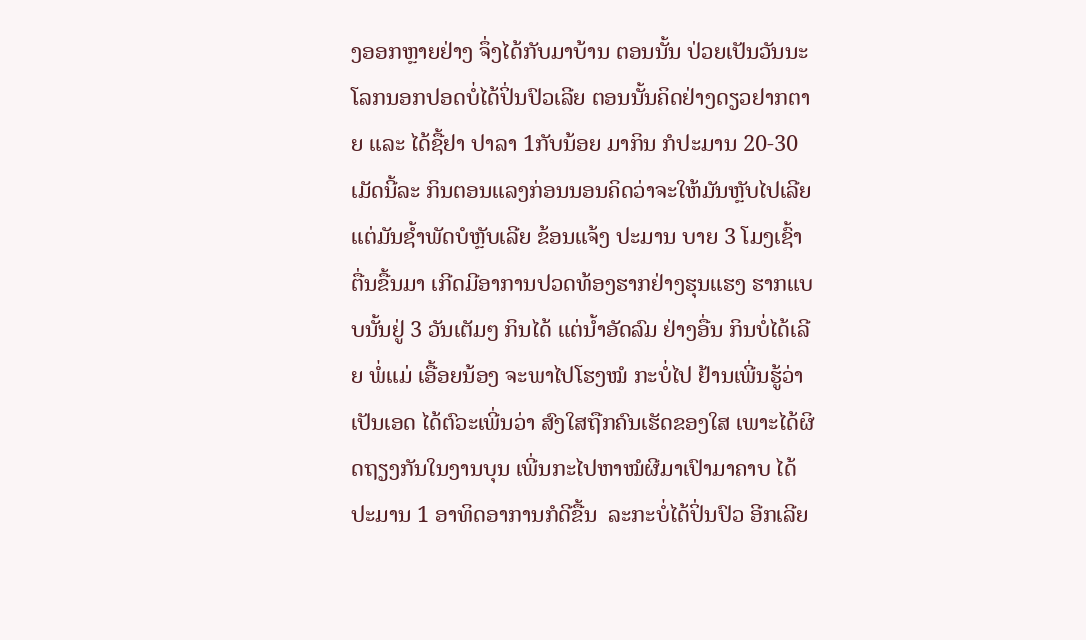ງອອກຫຼາຍຢ່າງ ຈຶ່ງໄດ້ກັບມາບ້ານ ຕອນນັ້ນ ປ່ວຍເປັນວັນນະໂລກນອກປອດບໍ່ໄດ້ປິ່ນປົວເລີຍ ຕອນນັ້ນຄິດຢ່າງດຽວຢາກຕາຍ ແລະ ໄດ້ຊື້ຢາ ປາລາ 1ກັບນ້ອຍ ມາກິນ ກໍປະມານ 20-30 ເມັດນີ້ລະ ກິນຕອນແລງກ່ອນນອນຄິດວ່າຈະໃຫ້ມັນຫຼັບໄປເລີຍ ແຕ່ມັນຊ້ຳພັດບໍຫຼັບເລີຍ ຂ້ອນແຈ້ງ ປະມານ ບາຍ 3 ໂມງເຊົ້າ ຕື່ນຂື້ນມາ ເກີດມີອາການປວດທ້ອງຮາກຢ່າງຮຸນແຮງ ຮາກແບບນັ້ນຢູ່ 3 ວັນເຕັມໆ ກິນໄດ້ ແຕ່ນ້ຳອັດລົມ ຢ່າງອື່ນ ກິນບໍ່ໄດ້ເລີຍ ພໍ່ແມ່ ເອື້ອຍນ້ອງ ຈະພາໄປໂຮງໝໍ ກະບໍ່ໄປ ຢ້ານເພີ່ນຮູ້ວ່າເປັນເອດ ໄດ້ຕົວະເພີ່ນວ່າ ສົງໃສຖືກຄົນເຮັດຂອງໃສ ເພາະໄດ້ຜິດຖຽງກັນໃນງານບຸນ ເພີ່ນກະໄປຫາໝໍຜີມາເປົາມາຄາບ ໄດ້ປະມານ 1 ອາທິດອາການກໍດີຂື້ນ  ລະກະບໍ່ໄດ້ປິ່ນປົວ ອີກເລີຍ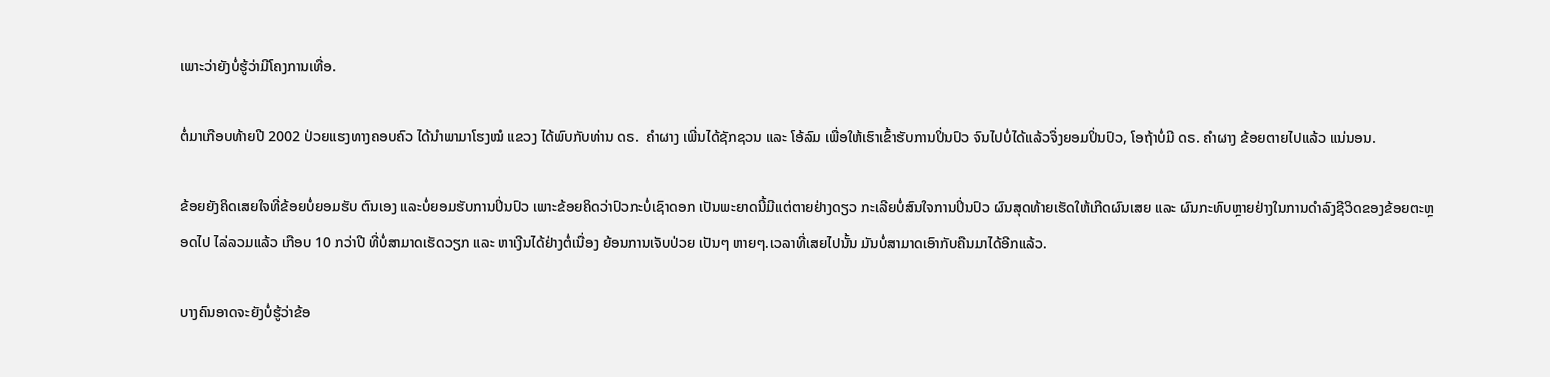ເພາະວ່າຍັງບໍ່ຮູ້ວ່າມີໂຄງການເທື່ອ.

ຕໍ່ມາເກືອບທ້າຍປີ 2002 ປ່ວຍແຮງທາງຄອບຄົວ ໄດ້ນຳພາມາໂຮງໝໍ ແຂວງ ໄດ້ພົບກັບທ່ານ ດຣ.  ຄຳຜາງ ເພີ່ນໄດ້ຊັກຊວນ ແລະ ໂອ້ລົມ ເພື່ອໃຫ້ເຮົາເຂົ້າຮັບການປິ່ນປົວ ຈົນໄປບໍ່ໄດ້ແລ້ວຈຶ່ງຍອມປິ່ນປົວ, ໂອຖ້າບໍ່ມີ ດຣ. ຄຳຜາງ ຂ້ອຍຕາຍໄປແລ້ວ ແນ່ນອນ.

ຂ້ອຍຍັງຄິດເສຍໃຈທີ່ຂ້ອຍບໍ່ຍອມຮັບ ຕົນເອງ ແລະບໍ່ຍອມຮັບການປິ່ນປົວ ເພາະຂ້ອຍຄິດວ່າປົວກະບໍ່ເຊົາດອກ ເປັນພະຍາດນີ້ມີແຕ່ຕາຍຢ່າງດຽວ ກະເລີຍບໍ່ສົນໃຈການປິ່ນປົວ ຜົນສຸດທ້າຍເຮັດໃຫ້ເກີດຜົນເສຍ ແລະ ຜົນກະທົບຫຼາຍຢ່າງໃນການດຳລົງຊີວິດຂອງຂ້ອຍຕະຫຼອດໄປ ໄລ່ລວມແລ້ວ ເກືອບ 10 ກວ່າປີ ທີ່ບໍ່ສາມາດເຮັດວຽກ ແລະ ຫາເງີນໄດ້ຢ່າງຕໍ່ເນື່ອງ ຍ້ອນການເຈັບປ່ວຍ ເປັນໆ ຫາຍໆ.ເວລາທີ່ເສຍໄປນັ້ນ ມັນບໍ່ສາມາດເອົາກັບຄືນມາໄດ້ອີກແລ້ວ.

ບາງຄົນອາດຈະຍັງບໍ່ຮູ້ວ່າຂ້ອ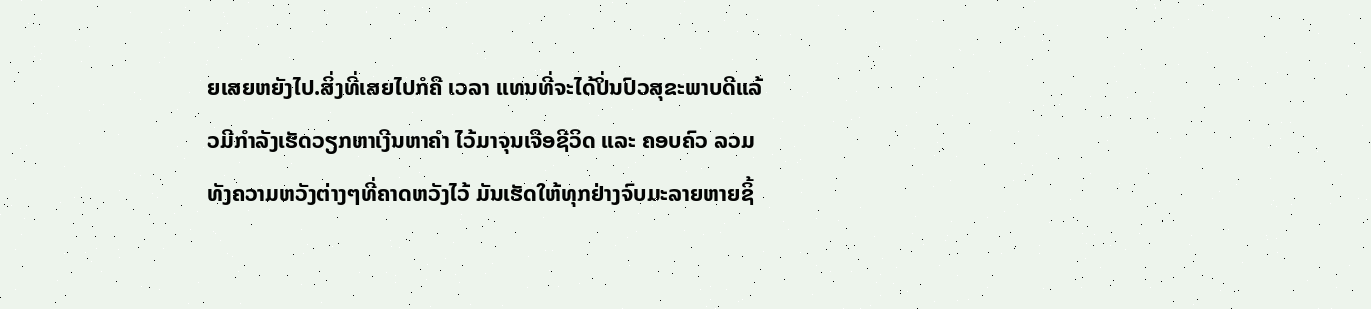ຍເສຍຫຍັງໄປ.ສິ່ງທີ່ເສຍໄປກໍຄື ເວລາ ແທນທີ່ຈະໄດ້ປິ່ນປົວສຸຂະພາບດີແລ້ວມີກຳລັງເຮັດວຽກຫາເງີນຫາຄຳ ໄວ້ມາຈຸນເຈືອຊີວິດ ແລະ ຄອບຄົວ ລວມທັງຄວາມຫວັງຕ່າງໆທີ່ຄາດຫວັງໄວ້ ມັນເຮັດໃຫ້ທຸກຢ່າງຈົບມະລາຍຫາຍຊິ້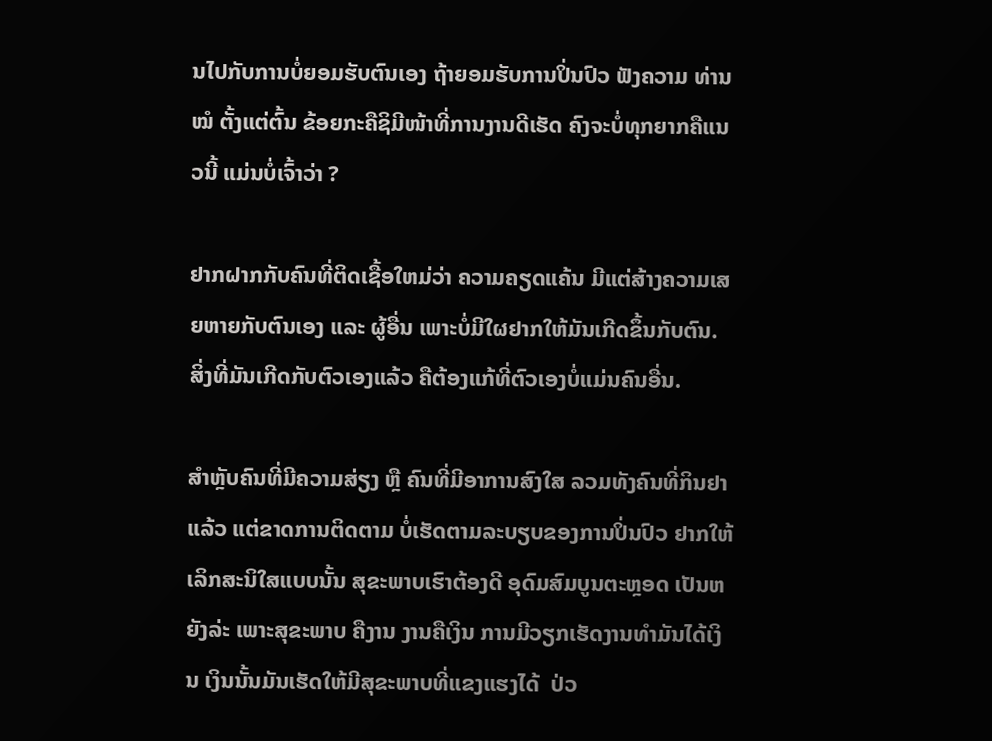ນໄປກັບການບໍ່ຍອມຮັບຕົນເອງ ຖ້າຍອມຮັບການປິ່ນປົວ ຟັງຄວາມ ທ່ານ ໝໍ ຕັ້ງແຕ່ຕົ້ນ ຂ້ອຍກະຄືຊິມີໜ້າທີ່ການງານດີເຮັດ ຄົງຈະບໍ່ທຸກຍາກຄືແນວນີ້ ແມ່ນບໍ່ເຈົ້າວ່າ ?

ຢາກຝາກກັບຄົນທີ່ຕິດເຊື້ອໃຫມ່ວ່າ ຄວາມຄຽດແຄ້ນ ມີແຕ່ສ້າງຄວາມເສຍຫາຍກັບຕົນເອງ ແລະ ຜູ້ອື່ນ ເພາະບໍ່ມີໃຜຢາກໃຫ້ມັນເກີດຂຶ້ນກັບຕົນ. ສິ່ງທີ່ມັນເກີດກັບຕົວເອງແລ້ວ ຄືຕ້ອງແກ້ທີ່ຕົວເອງບໍ່ແມ່ນຄົນອື່ນ.

ສຳຫຼັບຄົນທີ່ມີຄວາມສ່ຽງ ຫຼື ຄົນທີ່ມີອາການສົງໃສ ລວມທັງຄົນທີ່ກິນຢາແລ້ວ ແຕ່ຂາດການຕິດຕາມ ບໍ່ເຮັດຕາມລະບຽບຂອງການປິ່ນປົວ ຢາກໃຫ້ເລິກສະນິໃສແບບນັ້ນ ສຸຂະພາບເຮົາຕ້ອງດີ ອຸດົມສົມບູນຕະຫຼອດ ເປັນຫຍັງລ່ະ ເພາະສຸຂະພາບ ຄືງານ ງານຄືເງິນ ການມີວຽກເຮັດງານທຳມັນໄດ້ເງິນ ເງິນນັ້ນມັນເຮັດໃຫ້ມີສຸຂະພາບທີ່ແຂງແຮງໄດ້  ປ່ວ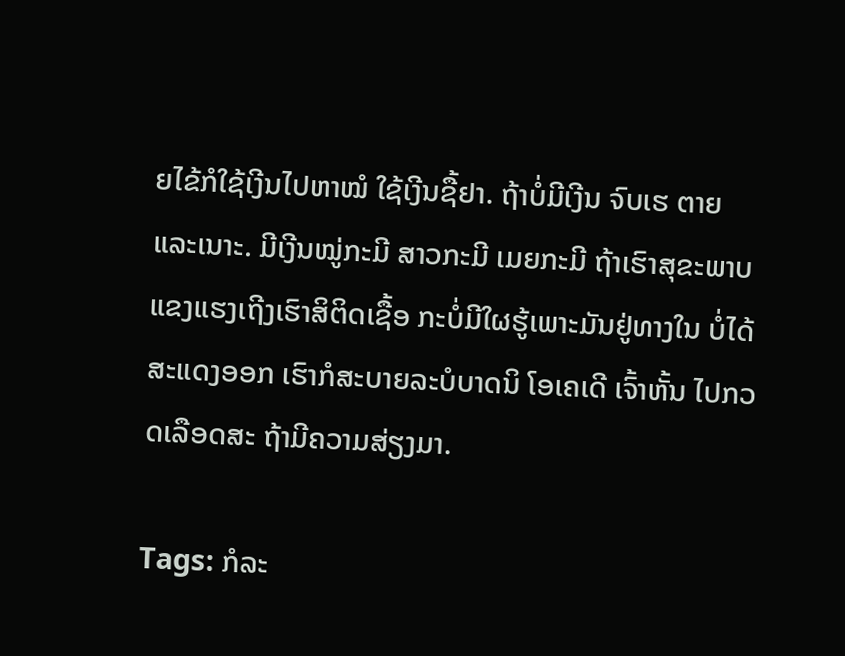ຍໄຂ້ກໍໃຊ້ເງີນໄປຫາໝໍ ໃຊ້ເງີນຊື້ຢາ. ຖ້າບໍ່ມີເງີນ ຈົບເຮ ຕາຍແລະເນາະ. ມີເງີນໝູ່ກະມີ ສາວກະມີ ເມຍກະມີ ຖ້າເຮົາສຸຂະພາບແຂງແຮງເຖີງເຮົາສິຕິດເຊື້ອ ກະບໍ່ມີໃຜຮູ້ເພາະມັນຢູ່ທາງໃນ ບໍ່ໄດ້ສະແດງອອກ ເຮົາກໍສະບາຍລະບໍບາດນິ ໂອເຄເດີ ເຈົ້າຫັ້ນ ໄປກວດເລືອດສະ ຖ້າມີຄວາມສ່ຽງມາ.

Tags: ກໍລະ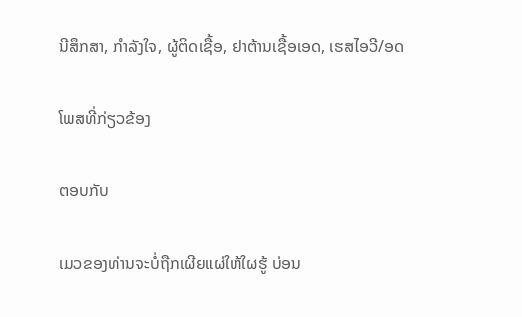ນີສຶກສາ, ກຳລັງໃຈ, ຜູ້ຕິດເຊື້ອ, ຢາຕ້ານເຊື້ອເອດ, ເຮສໄອວີ/ອດ

ໂພສທີ່ກ່ຽວຂ້ອງ

ຕອບກັບ

ເມວຂອງທ່ານຈະບໍ່ຖືກເຜີຍແຜ່ໃຫ້ໃຜຮູ້ ບ່ອນ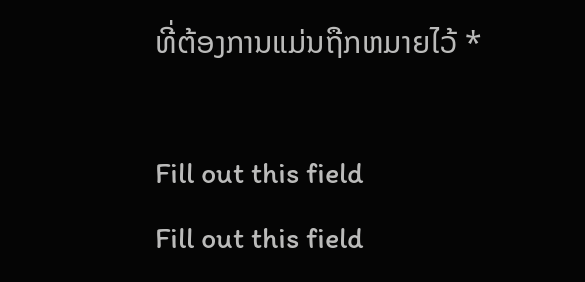ທີ່ຕ້ອງການແມ່ນຖືກຫມາຍໄວ້ *

Fill out this field
Fill out this field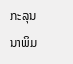ກະລຸນນາພິມ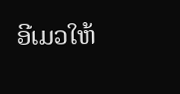ອີເມວໃຫ້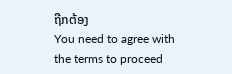ຖືກຕ້ອງ
You need to agree with the terms to proceed